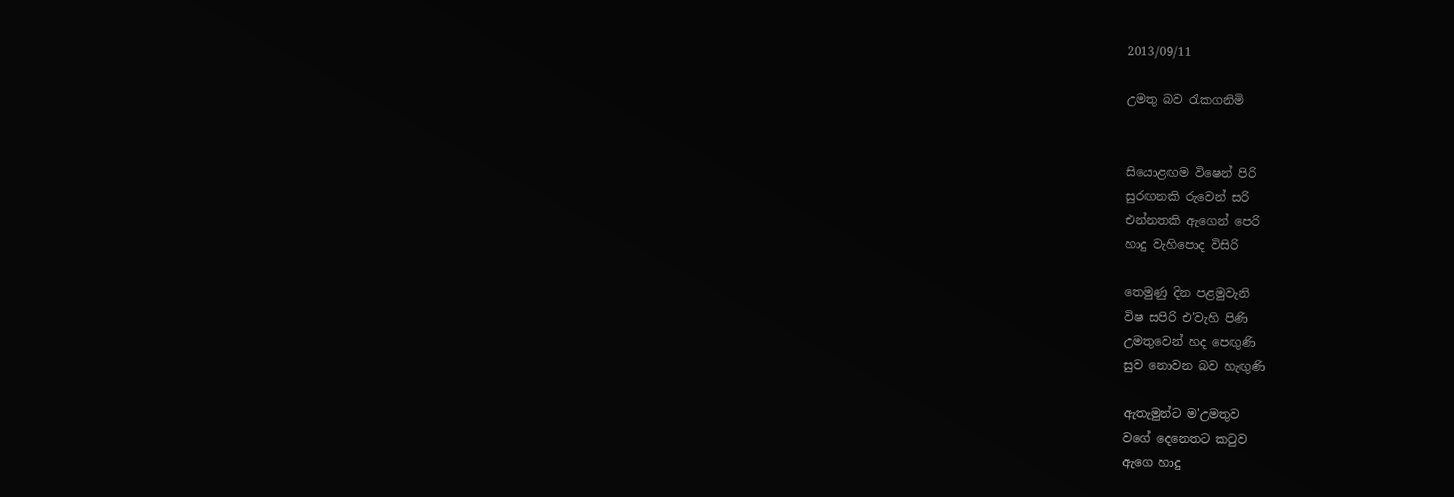2013/09/11

උමතු බව රැකගනිමි


සියොළඟම විෂෙන් පිරි
සුරඟනකි රුවෙන් සරි
එන්නතකි ඇගෙන් පෙරි
හාදු වැහිපොද විසිරි

තෙමුණු දින පළමුවැනි
විෂ සපිරි එ'වැහි පිණි
උමතුවෙන් හද පෙඟුණි
සුව නොවන බව හැඟුණි

ඇතැමුන්ට ම'උමතුව
වගේ දෙනෙතට කටුව
ඇගෙ හාදු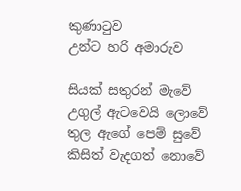කුණාටුව
උන්ට හරි අමාරුව

සියක් සතුරන් මැවේ
උගුල් ඇටවෙයි ලොවේ
තුල ඇගේ පෙම් සුවේ
කිසිත් වැදගත් නොවේ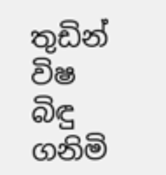තුඩින් විෂ බිඳු ගනිමි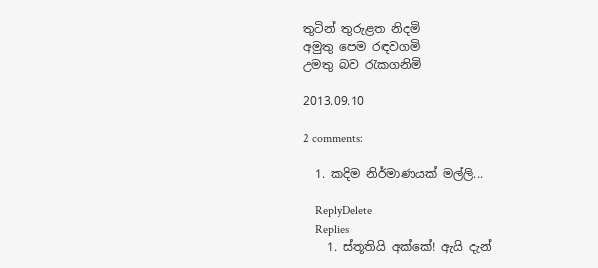තුටින් තුරුළත නිදමි
අමුතු පෙම රඳවගමි
උමතු බව රැකගනිමි

2013.09.10

2 comments:

  1. කදිම නිර්මාණයක් මල්ලි...

    ReplyDelete
    Replies
    1. ස්තූතියි අක්කේ! ඇයි දැන්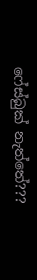ෆේස්බුක් නැත්තේ???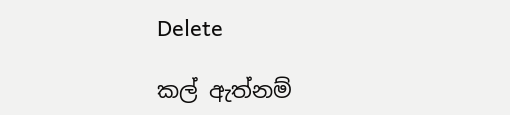Delete

කල් ඇත්නම්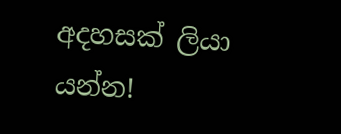අදහසක් ලියා යන්න!